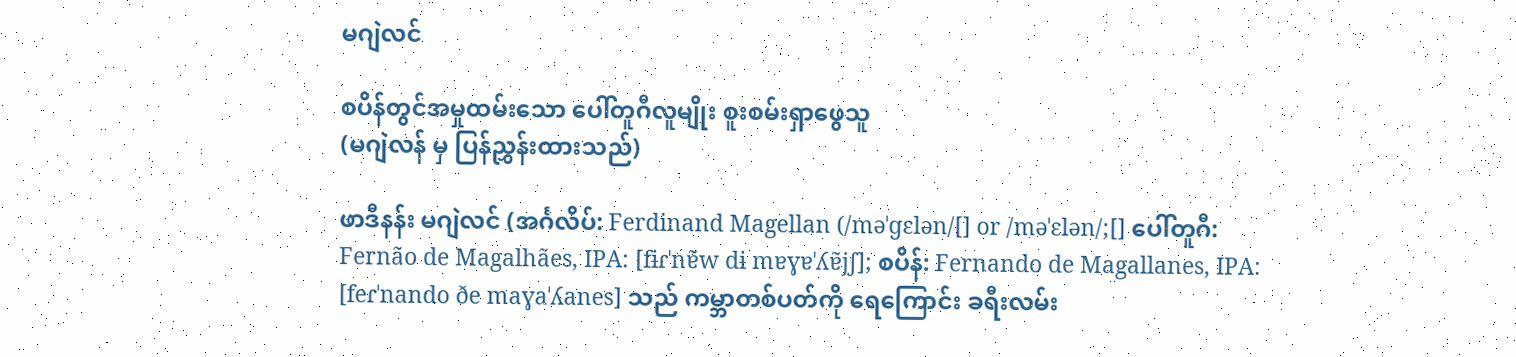မဂျဲလင်

စပိန်တွင်အမှုထမ်းသော ပေါ်တူဂီလူမျိုး စူးစမ်းရှာဖွေသူ
(မဂျဲလန် မှ ပြန်ညွှန်းထားသည်)

ဖာဒီနန်း မဂျဲလင် (အင်္ဂလိပ်: Ferdinand Magellan (/məˈɡɛlən/[] or /məˈɛlən/;[] ပေါ်တူဂီ: Fernão de Magalhães, IPA: [fɨɾˈnɐ̃w dɨ mɐɣɐˈʎɐ̃jʃ]; စပိန်: Fernando de Magallanes, IPA: [feɾˈnando ðe maɣaˈʎanes] သည် ကမ္ဘာတစ်ပတ်ကို ရေကြောင်း ခရီးလမ်း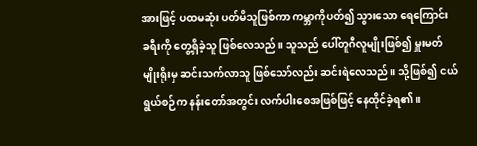အားဖြင့် ပထမဆုံး ပတ်မိသူဖြစ်ကာ ကမ္ဘာကိုပတ်၍ သွားသော ရေကြောင်း ခရီးကို တွေ့ရှိခဲ့သူ ဖြစ်လေသည်။ သူသည် ပေါ်တူဂီလူမျိုးဖြစ်၍ မှူးမတ်မျိုးရိုးမှ ဆင်းသက်လာသူ ဖြစ်သော်လည်း ဆင်းရဲလေသည်။ သို့ဖြစ်၍ ငယ်ရွယ်စဉ်က နန်းတော်အတွင်း လက်ပါးစေအဖြစ်ဖြင့် နေထိုင်ခဲ့ရ၏။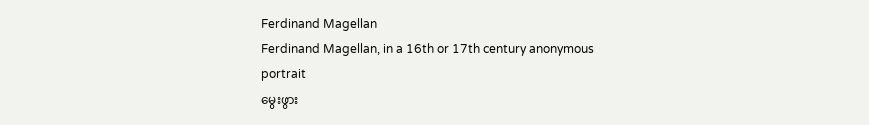Ferdinand Magellan
Ferdinand Magellan, in a 16th or 17th century anonymous portrait
မွေးဖွား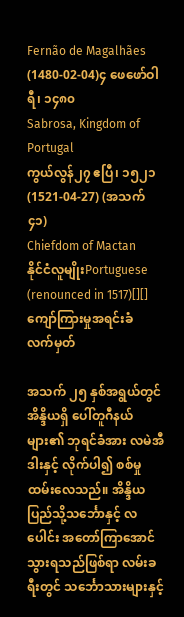Fernão de Magalhães
(1480-02-04)၄ ဖေဖော်ဝါရီ၊ ၁၄၈၀
Sabrosa, Kingdom of Portugal
ကွယ်လွန်၂၇ ဧပြီ၊ ၁၅၂၁(1521-04-27) (အသက် ၄၁)
Chiefdom of Mactan
နိုင်ငံလူမျိုးPortuguese (renounced in 1517)[][]
ကျော်ကြားမှုအရင်းခံ
လက်မှတ်

အသက် ၂၅ နှစ်အရွယ်တွင် အိန္ဒိယရှိ ပေါ်တူဂီနယ်များ၏ ဘုရင်ခံအား လမဲအီဒါးနှင့် လိုက်ပါ၍ စစ်မှုထမ်းလေသည်။ အိန္ဒိယပြည်သို့သင်္ဘောနှင့် လပေါင်း အတော်ကြာအောင် သွားရသည်ဖြစ်ရာ လမ်းခရီးတွင် သင်္ဘောသားများနှင့်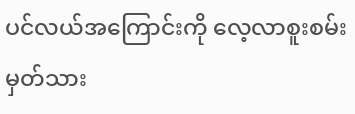ပင်လယ်အကြောင်းကို လေ့လာစူးစမ်း မှတ်သား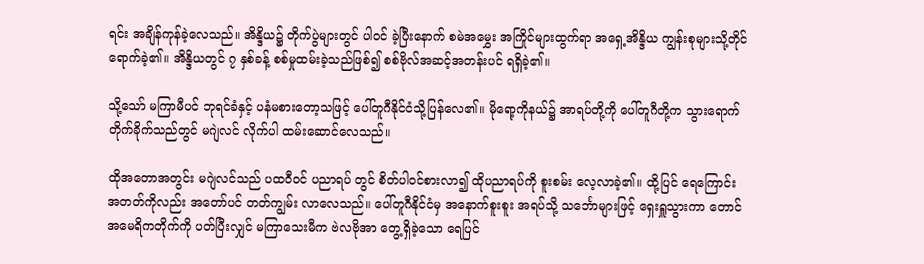ရင်း အချိန်ကုန်ခဲ့လေသည်။ အိန္ဒိယ၌ တိုက်ပွဲများတွင် ပါဝင် ခဲ့ပြီးနောက် စမဲအမွှေး အကြိုင်များထွက်ရာ အရှေ့အိန္ဒိယ ကျွန်းစုများသို့တိုင် ရောက်ခဲ့၏။ အိန္ဒိယတွင် ၇ နှစ်ခန့် စစ်မှုထမ်းခဲ့သည်ဖြစ်၍ စစ်ဗိုလ်အဆင့်အတန်းပင် ရရှိခဲ့၏။

သို့သော် မကြာမီပင် ဘုရင်ခံနှင့် ပနံမစားတော့သဖြင့် ပေါ်တူဂီနိုင်ငံသို့ပြန်လေ၏။ မိုရော့ကိုနယ်၌ အာရပ်တို့ကို ပေါ်တူဂီတို့က သွားရောက် တိုက်ခိုက်သည်တွင် မဂျဲလင် လိုက်ပါ ထမ်းဆောင်လေသည်။

ထိုအတောအတွင်း မဂျဲလင်သည် ပထဝီဝင် ပညာရပ် တွင် စိတ်ပါဝင်စားလာ၍ ထိုပညာရပ်ကို စူးစမ်း လေ့လာခဲ့၏။ ထို့ပြင် ရေကြောင်းအတတ်ကိုလည်း အတော်ပင် တတ်ကျွမ်း လာလေသည်။ ပေါ်တူဂီနိုင်ငံမှ အနောက်စူးစူး အရပ်သို့ သင်္ဘောများဖြင့် ရှေးရှူသွားကာ တောင်အမေရိကတိုက်ကို ပတ်ပြီးလျှင် မကြာသေးမီက ဗဲလဗိုအာ တွေ့ရှိခဲ့သော ရေပြင်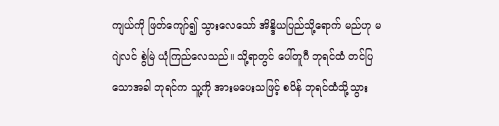ကျယ်ကို ဖြတ်ကျော်၍ သွားလေသော် အိန္ဒိယပြည်သို့ရောက် မည်ဟု မဂျဲလင် စွဲမြဲ ယုံကြည်လေသည်။ သို့ရာတွင် ပေါ်တူဂီ ဘုရင်ထံ တင်ပြသောအခါ ဘုရင်က သူ့ကို အားမပေးသဖြင့် စပိန် ဘုရင်ထံသို့သွား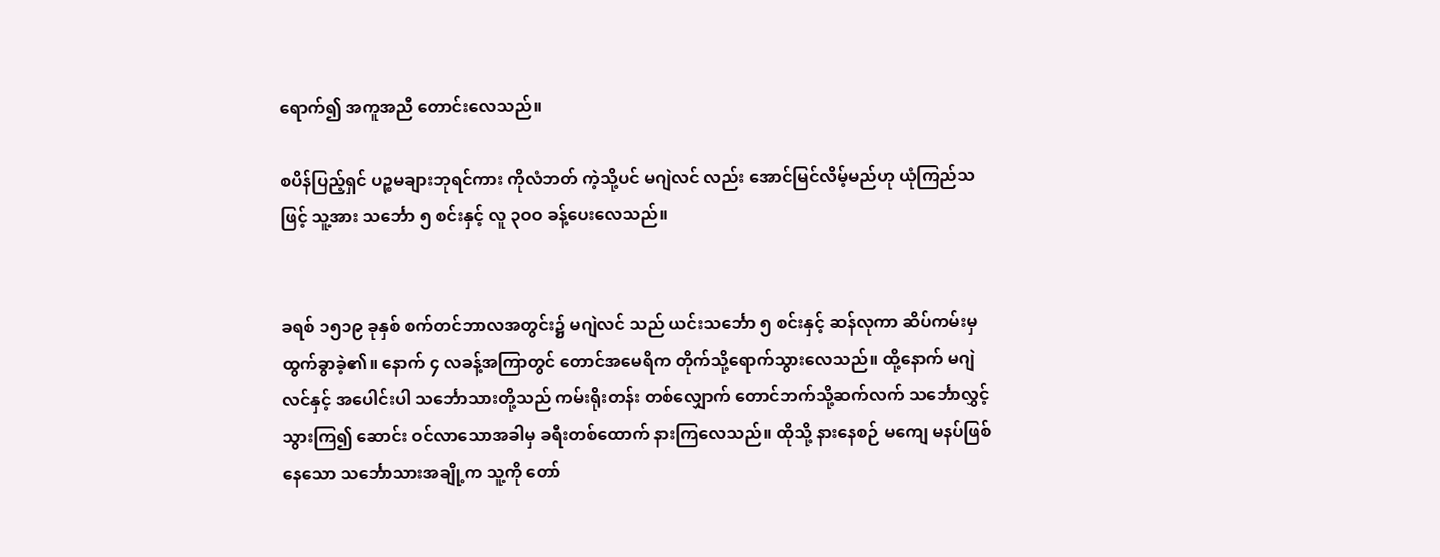ရောက်၍ အကူအညီ တောင်းလေသည်။

စပိန်ပြည့်ရှင် ပဉ္စမချားဘုရင်ကား ကိုလံဘတ် ကဲ့သို့ပင် မဂျဲလင် လည်း အောင်မြင်လိမ့်မည်ဟု ယုံကြည်သဖြင့် သူ့အား သင်္ဘော ၅ စင်းနှင့် လူ ၃ဝဝ ခန့်ပေးလေသည်။


ခရစ် ၁၅၁၉ ခုနှစ် စက်တင်ဘာလအတွင်း၌ မဂျဲလင် သည် ယင်းသင်္ဘော ၅ စင်းနှင့် ဆန်လုကာ ဆိပ်ကမ်းမှ ထွက်ခွာခဲ့၏။ နောက် ၄ လခန့်အကြာတွင် တောင်အမေရိက တိုက်သို့ရောက်သွားလေသည်။ ထို့နောက် မဂျဲလင်နှင့် အပေါင်းပါ သင်္ဘောသားတို့သည် ကမ်းရိုးတန်း တစ်လျှောက် တောင်ဘက်သို့ဆက်လက် သင်္ဘောလွှင့်သွားကြ၍ ဆောင်း ဝင်လာသောအခါမှ ခရီးတစ်ထောက် နားကြလေသည်။ ထိုသို့ နားနေစဉ် မကျေ မနပ်ဖြစ်နေသော သင်္ဘောသားအချို့က သူ့ကို တော်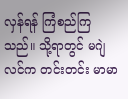လှန်ရန် ကြံစည်ကြသည်။ သို့ရာတွင် မဂျဲလင်က တင်းတင်း မာမာ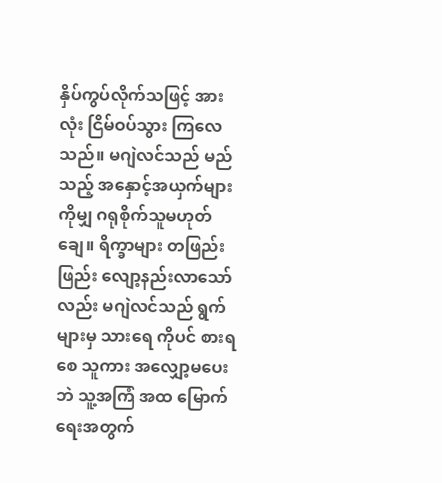နှိပ်ကွပ်လိုက်သဖြင့် အားလုံး ငြိမ်ဝပ်သွား ကြလေသည်။ မဂျဲလင်သည် မည်သည့် အနှောင့်အယှက်များ ကိုမျှ ဂရုစိုက်သူမဟုတ်ချေ။ ရိက္ခာများ တဖြည်းဖြည်း လျော့နည်းလာသော်လည်း မဂျဲလင်သည် ရွက်များမှ သားရေ ကိုပင် စားရစေ သူကား အလျှော့မပေးဘဲ သူ့အကြံ အထ မြောက်ရေးအတွက်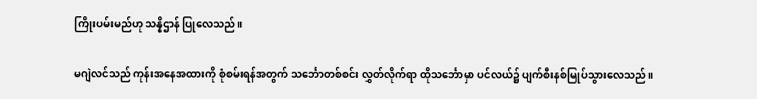ကြိုးပမ်းမည်ဟု သန္နိဌာန် ပြုလေသည်။

မဂျဲလင်သည် ကုန်းအနေအထားကို စုံစမ်းရန်အတွက် သင်္ဘောတစ်စင်း လွှတ်လိုက်ရာ ထိုသင်္ဘောမှာ ပင်လယ်၌ ပျက်စီးနစ်မြုပ်သွားလေသည်။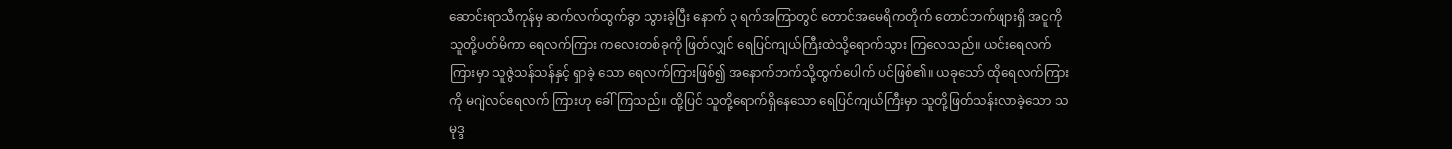ဆောင်းရာသီကုန်မှ ဆက်လက်ထွက်ခွာ သွားခဲ့ပြီး နောက် ၃ ရက်အကြာတွင် တောင်အမေရိကတိုက် တောင်ဘက်ဖျားရှိ အငူကို သူတို့ပတ်မိကာ ရေလက်ကြား ကလေးတစ်ခုကို ဖြတ်လျှင် ရေပြင်ကျယ်ကြီးထဲသို့ရောက်သွား ကြလေသည်။ ယင်းရေလက်ကြားမှာ သူဇွဲသန်သန်နှင့် ရှာခဲ့ သော ရေလက်ကြားဖြစ်၍ အနောက်ဘက်သို့ထွက်ပေါက် ပင်ဖြစ်၏။ ယခုသော် ထိုရေလက်ကြားကို မဂျဲလင်ရေလက် ကြားဟု ခေါ်ကြသည်။ ထို့ပြင် သူတို့ရောက်ရှိနေသော ရေပြင်ကျယ်ကြီးမှာ သူတို့ဖြတ်သန်းလာခဲ့သော သမုဒ္ဒ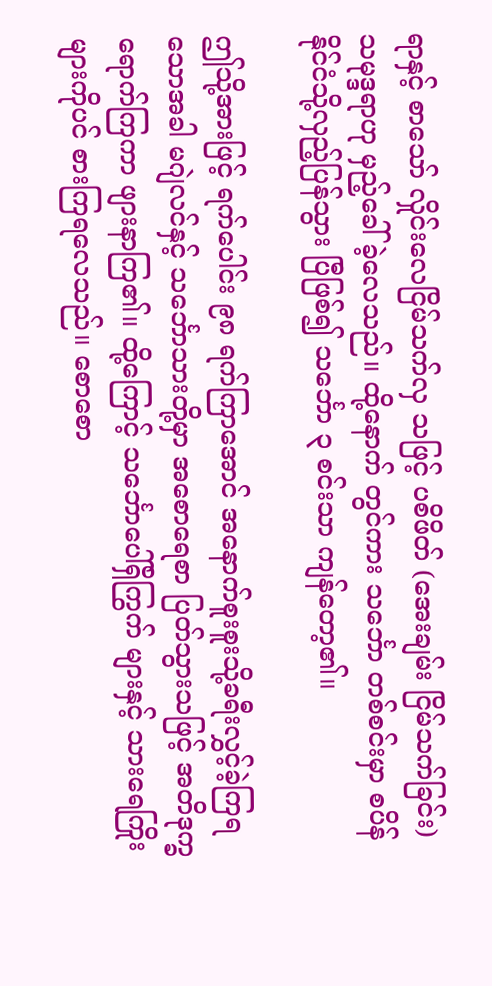ရာနှင့် စာသော် လှိုင်းလေငြိမ်သက်လှ သဖြင့် ပစိဖိတ် (အေးချမ်း ငြိမ်သက်ခြင်း) သမုဒ္ဒရာဟု မှည့်ခေါ်ခဲ့လေသည်။ ထို့နောက် တွင်ကား သင်္ဘော တစ်စင်းမှာ စပိန်နိုင်ငံသို့လှည့်ပြန်သွား ပြီဖြစ်၍ သင်္ဘော ၃ စင်းသာ ကျန်တော့၏။

ဤသို့အားဖြင့် ရက်ပေါင်း ၉၈ ရက်ကြာအောင် အနောက်စူးစူးသို့ခရီးလွှင့်ခဲ့ကြရသောအခါ မဂျဲလင်နှင့် သင်္ဘောသားတို့မှာ အစောရေစာ ပြတ်သွားသဖြင့် အတိဒုက္ခ ရောက်ကြကာ ဖျားနာကြ၏။ ထို့ကြောင့် သင်္ဘောပေါ်ရှိကြွက် များနှင့် သားရေကြိုးများကိုပင် စားကြရလေသည်။ စောစော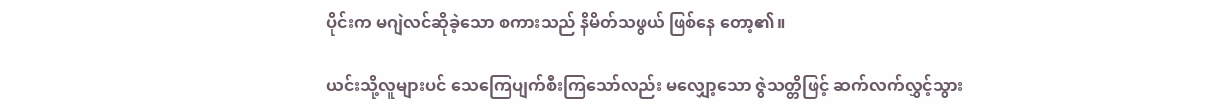ပိုင်းက မဂျဲလင်ဆိုခဲ့သော စကားသည် နိမိတ်သဖွယ် ဖြစ်နေ တော့၏။

ယင်းသို့လူများပင် သေကြေပျက်စီးကြသော်လည်း မလျှော့သော ဇွဲသတ္တိဖြင့် ဆက်လက်လွှင့်သွား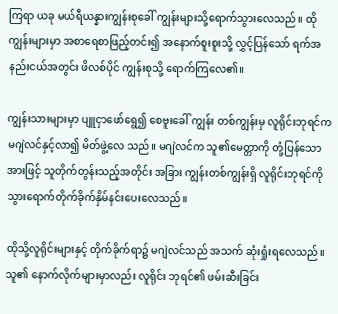ကြရာ ယခု မယ်ရီယန္နားကျွန်းစုခေါ် ကျွန်းများသို့ရောက်သွားလေသည်။ ထိုကျွန်းများမှာ အစာရေစာဖြည့်တင်း၍ အနောက်စူးစူးသို့ လွှင့်ပြန်သော် ရက်အနည်းငယ်အတွင်း ဖိလစ်ပိုင် ကျွန်းစုသို့ ရောက်ကြလေ၏။

ကျွန်းသားများမှာ ပျူငှာဖော်ရွေ၍ စေဗူးခေါ် ကျွန်း တစ်ကျွန်းမှ လူရိုင်းဘုရင်က မဂျဲလင်နှင့်လာ၍ မိတ်ဖွဲ့လေ သည်။ မဂျဲလင်က သူ၏မေတ္တာကို တုံ့ပြန်သောအားဖြင့် သူတိုက်တွန်းသည့်အတိုင်း အခြား ကျွန်းတစ်ကျွန်းရှိ လူရိုင်းဘုရင်ကို သွားရောက်တိုက်ခိုက်နှိမ်နင်းပေးလေသည်။

ထိုသို့လူရိုင်းများနှင့် တိုက်ခိုက်ရာ၌ မဂျဲလင်သည် အသက် ဆုံးရှုံးရလေသည်။ သူ၏ နောက်လိုက်များမှာလည်း လူရိုင်း ဘုရင်၏ ဖမ်းဆီးခြင်း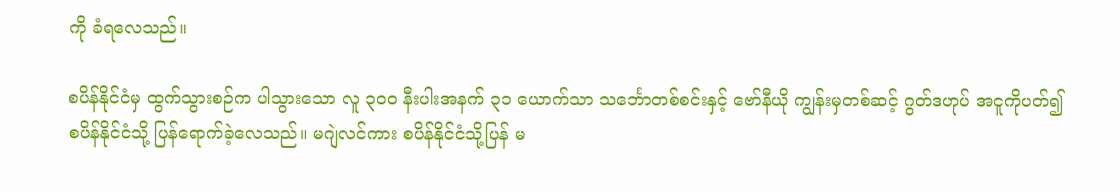ကို ခံရလေသည်။

စပိန်နိုင်ငံမှ ထွက်သွားစဉ်က ပါသွားသော လူ ၃ဝဝ နီးပါးအနက် ၃၁ ယောက်သာ သင်္ဘောတစ်စင်းနှင့် ဗော်နီယို ကျွန်းမှတစ်ဆင့် ဂွတ်ဒဟုပ် အငူကိုပတ်၍ စပိန်နိုင်ငံသို့ ပြန်ရောက်ခဲ့လေသည်။ မဂျဲလင်ကား စပိန်နိုင်ငံသို့ပြန် မ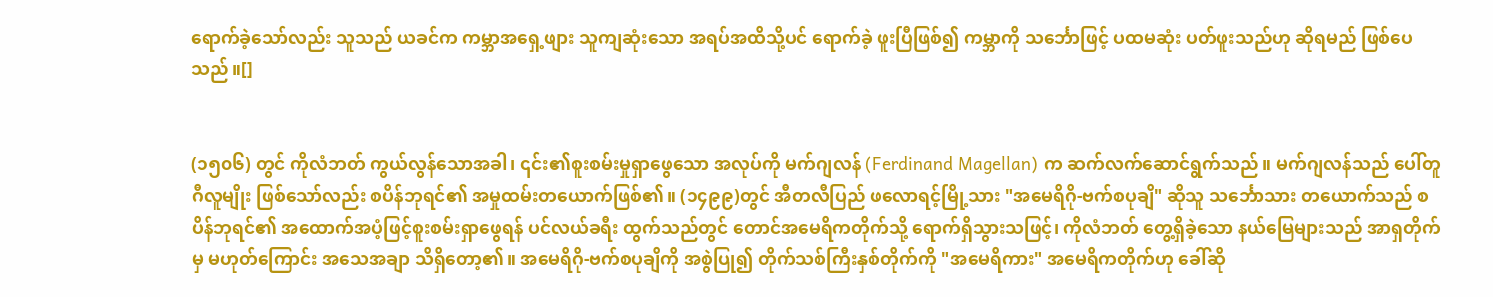ရောက်ခဲ့သော်လည်း သူသည် ယခင်က ကမ္ဘာအရှေ့ဖျား သူကျဆုံးသော အရပ်အထိသို့ပင် ရောက်ခဲ့ ဖူးပြီဖြစ်၍ ကမ္ဘာကို သင်္ဘောဖြင့် ပထမဆုံး ပတ်ဖူးသည်ဟု ဆိုရမည် ဖြစ်ပေသည်။[]


(၁၅၀၆) တွင် ကိုလံဘတ် ကွယ်လွန်သောအခါ၊ ၎င်း၏စူးစမ်းမှုရှာဖွေသော အလုပ်ကို မက်ဂျလန် (Ferdinand Magellan) က ဆက်လက်ဆောင်ရွက်သည်။ မက်ဂျလန်သည် ပေါ်တူဂီလူမျိုး ဖြစ်သော်လည်း စပိန်ဘုရင်၏ အမှုထမ်းတယောက်ဖြစ်၏။ (၁၄၉၉)တွင် အီတလီပြည် ဖလောရင့်မြို့သား "အမေရိဂို-ဗက်စပုချိ" ဆိုသူ သင်္ဘောသား တယောက်သည် စပိန်ဘုရင်၏ အထောက်အပံ့ဖြင့်စူးစမ်းရှာဖွေရန် ပင်လယ်ခရီး ထွက်သည်တွင် တောင်အမေရိကတိုက်သို့ ရောက်ရှိသွားသဖြင့်၊ ကိုလံဘတ် တွေ့ရှိခဲ့သော နယ်မြေများသည် အာရှတိုက်မှ မဟုတ်ကြောင်း အသေအချာ သိရှိတော့၏။ အမေရိဂို-ဗက်စပုချိကို အစွဲပြု၍ တိုက်သစ်ကြီးနှစ်တိုက်ကို "အမေရိကား" အမေရိကတိုက်ဟု ခေါ်ဆို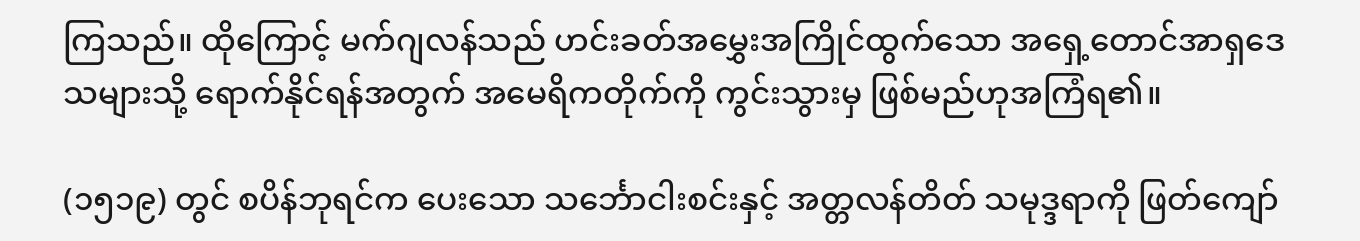ကြသည်။ ထိုကြောင့် မက်ဂျလန်သည် ဟင်းခတ်အမွှေးအကြိုင်ထွက်သော အရှေ့တောင်အာရှဒေသများသို့ ရောက်နိုင်ရန်အတွက် အမေရိကတိုက်ကို ကွင်းသွားမှ ဖြစ်မည်ဟုအကြံရ၏။

(၁၅၁၉) တွင် စပိန်ဘုရင်က ပေးသော သင်္ဘောငါးစင်းနှင့် အတ္တလန်တိတ် သမုဒ္ဒရာကို ဖြတ်ကျော်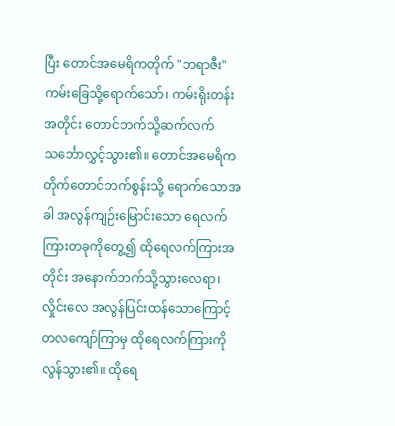ပြီး တောင်အမေရိကတိုက် "ဘရာဇီး" ကမ်းခြေသို့ရောက်သော်၊ ကမ်းရိုးတန်းအတိုင်း တောင်ဘက်သို့ဆက်လက်သင်္ဘောလွှင့်သွား၏။ တောင်အမေရိကတိုက်တောင်ဘက်စွန်းသို့ ရောက်သောအခါ အလွန်ကျဉ်းမြောင်းသော ရေလက်ကြားတခုကိုတွေ့၍ ထိုရေလက်ကြားအတိုင်း အနောက်ဘက်သို့သွားလေရာ၊ လှိုင်းလေ အလွန်ပြင်းထန်သောကြောင့် တလကျော်ကြာမှ ထိုရေလက်ကြားကို လွန်သွား၏။ ထိုရေ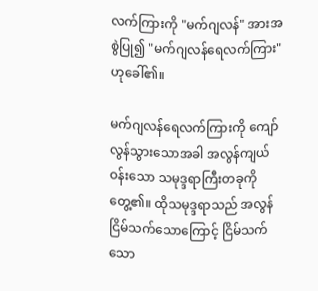လက်ကြားကို "မက်ဂျလန်" အားအစွဲပြု၍ "မက်ဂျလန်ရေလက်ကြား" ဟုခေါ်၏။

မက်ဂျလန်ရေလက်ကြားကို ကျော်လွန်သွားသောအခါ အလွန်ကျယ်ဝန်းသော သမုဒ္ဒရာကြီးတခုကိုတွေ့၏။ ထိုသမုဒ္ဒရာသည် အလွန်ငြိမ်သက်သောကြောင့် ငြိမ်သက်သော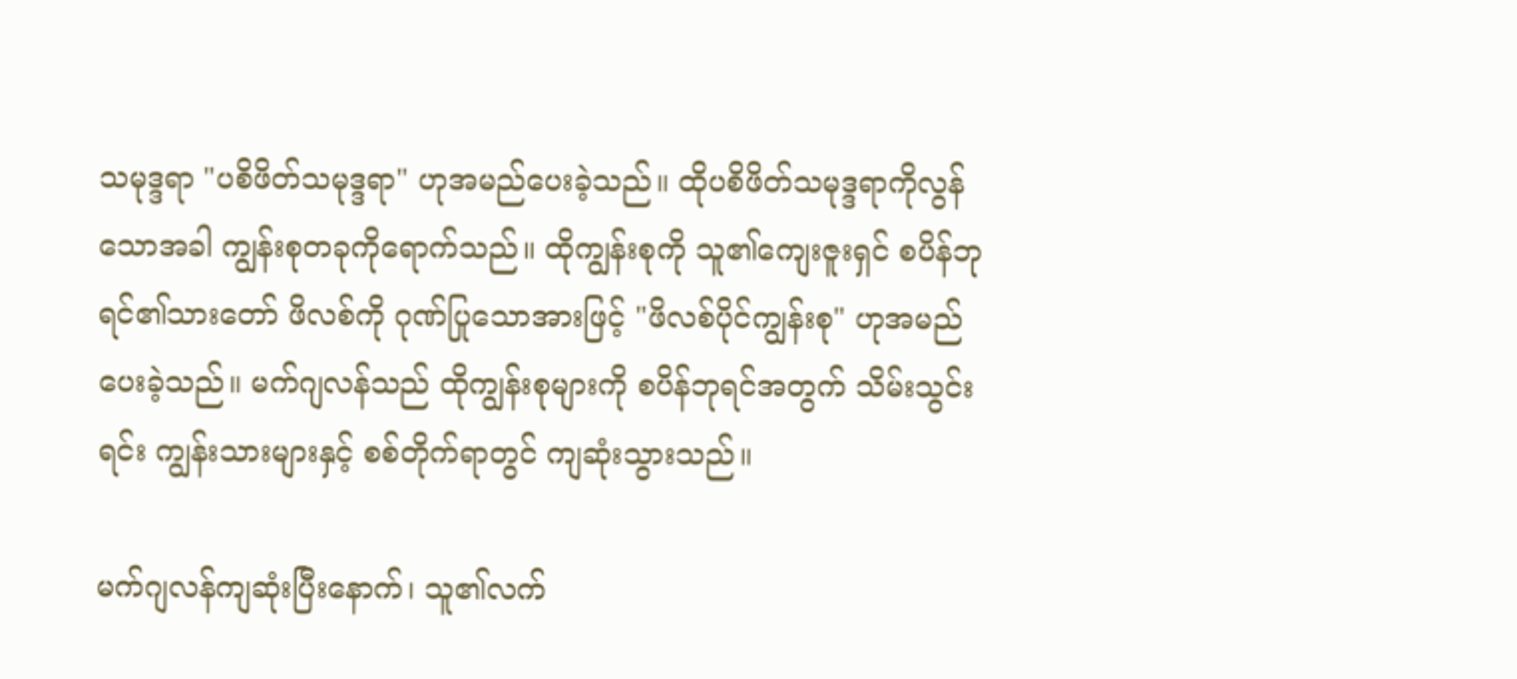သမုဒ္ဒရာ "ပစိဖိတ်သမုဒ္ဒရာ" ဟုအမည်ပေးခဲ့သည်။ ထိုပစိဖိတ်သမုဒ္ဒရာကိုလွန်သောအခါ ကျွန်းစုတခုကိုရောက်သည်။ ထိုကျွန်းစုကို သူ၏ကျေးဇူးရှင် စပိန်ဘုရင်၏သားတော် ဖိလစ်ကို ဂုဏ်ပြုသောအားဖြင့် "ဖိလစ်ပိုင်ကျွန်းစု" ဟုအမည်ပေးခဲ့သည်။ မက်ဂျလန်သည် ထိုကျွန်းစုများကို စပိန်ဘုရင်အတွက် သိမ်းသွင်းရင်း ကျွန်းသားများနှင့် စစ်တိုက်ရာတွင် ကျဆုံးသွားသည်။

မက်ဂျလန်ကျဆုံးပြီးနောက်၊ သူ၏လက်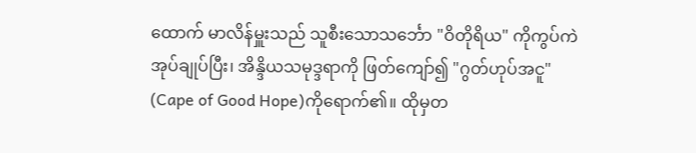ထောက် မာလိန်မှူးသည် သူစီးသောသင်္ဘော "ဝိတိုရိယ" ကိုကွပ်ကဲအုပ်ချုပ်ပြီး၊ အိန္ဒိယသမုဒ္ဒရာကို ဖြတ်ကျော်၍ "ဂွတ်ဟုပ်အငူ" (Cape of Good Hope)ကိုရောက်၏။ ထိုမှတ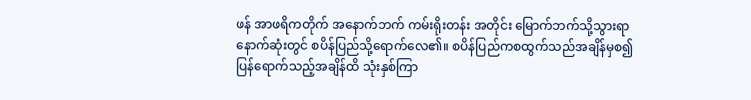ဖန် အာဖရိကတိုက် အနောက်ဘက် ကမ်းရိုးတန်း အတိုင်း မြောက်ဘက်သို့သွားရာ နောက်ဆုံးတွင် စပိန်ပြည်သို့ရောက်လေ၏။ စပိန်ပြည်ကစထွက်သည်အချိန်မှစ၍ ပြန်ရောက်သည့်အချိန်ထိ သုံးနှစ်ကြာ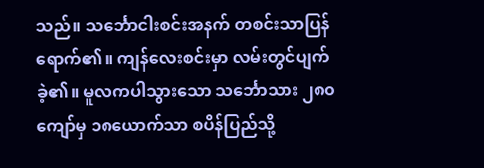သည်။ သင်္ဘောငါးစင်းအနက် တစင်းသာပြန်ရောက်၏။ ကျန်လေးစင်းမှာ လမ်းတွင်ပျက်ခဲ့၏။ မူလကပါသွားသော သင်္ဘောသား ၂၈၀ ကျော်မှ ၁၈ယောက်သာ စပိန်ပြည်သို့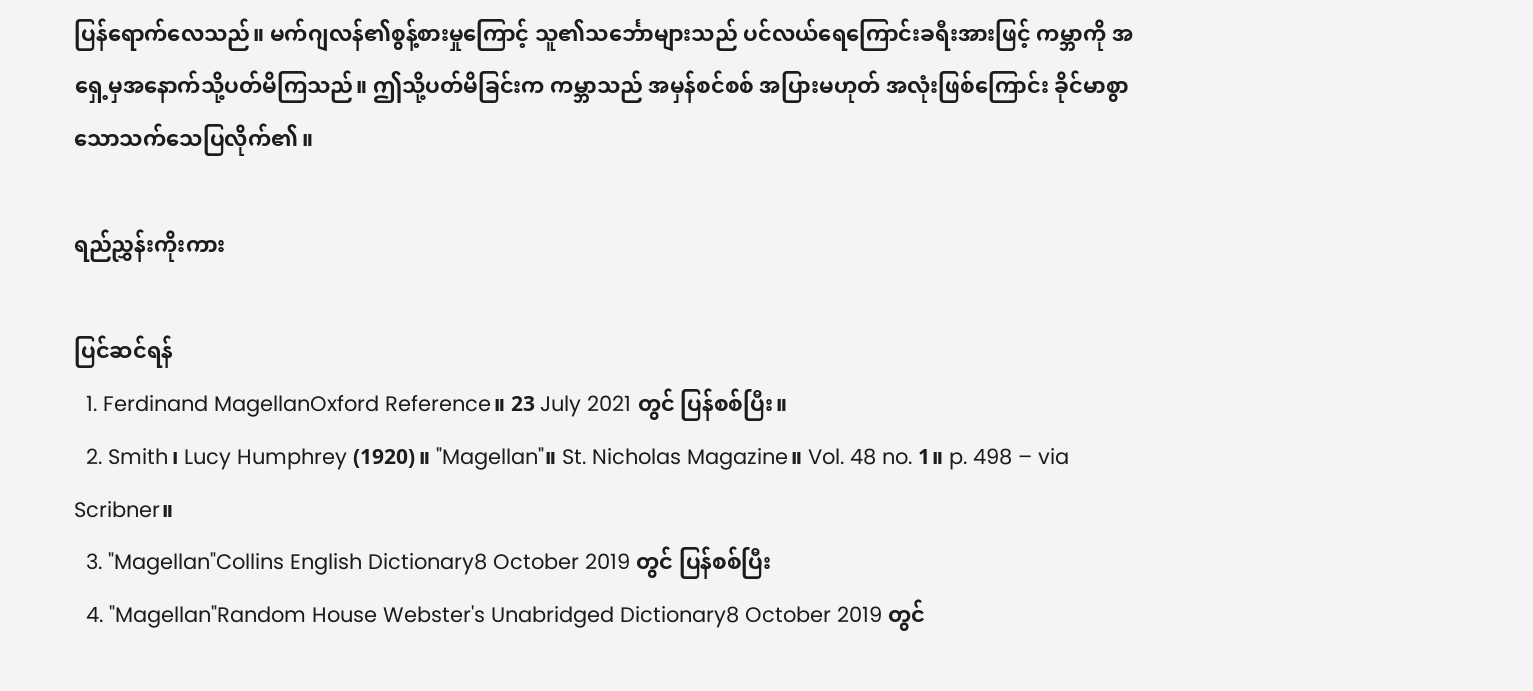ပြန်ရောက်လေသည်။ မက်ဂျလန်၏စွန့်စားမှုကြောင့် သူ၏သင်္ဘောများသည် ပင်လယ်ရေကြောင်းခရီးအားဖြင့် ကမ္ဘာကို အရှေ့မှအနောက်သို့ပတ်မိကြသည်။ ဤသို့ပတ်မိခြင်းက ကမ္ဘာသည် အမှန်စင်စစ် အပြားမဟုတ် အလုံးဖြစ်ကြောင်း ခိုင်မာစွာသောသက်သေပြလိုက်၏။

ရည်ညွှန်းကိုးကား

ပြင်ဆင်ရန်
  1. Ferdinand MagellanOxford Reference။ 23 July 2021 တွင် ပြန်စစ်ပြီး။
  2. Smith၊ Lucy Humphrey (1920)။ "Magellan"။ St. Nicholas Magazine။ Vol. 48 no. 1။ p. 498 – via Scribner။
  3. "Magellan"Collins English Dictionary8 October 2019 တွင် ပြန်စစ်ပြီး
  4. "Magellan"Random House Webster's Unabridged Dictionary8 October 2019 တွင်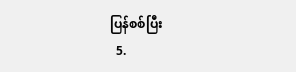ပြန်စစ်ပြီး
  5.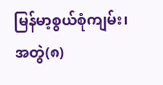မြန်မာ့စွယ်စုံကျမ်း၊ အတွဲ(၈)